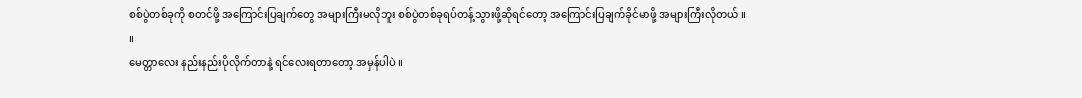စစ်ပွဲတစ်ခုကို စတင်ဖို့ အကြောင်းပြချက်တွေ အများကြီးမလိုဘူး စစ်ပွဲတစ်ခုရပ်တန့်သွားဖို့ဆိုရင်တော့ အကြောင်းပြချက်ခိုင်မာဖို့ အများကြီးလိုတယ် ။
။
မေတ္တာလေး နည်းနည်းပိုလိုက်တာနဲ့ ရင်လေးရတာတော့ အမှန်ပါပဲ ။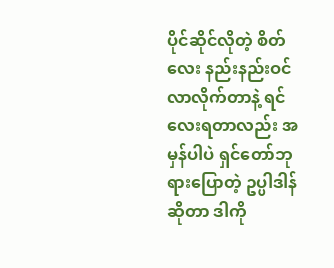ပိုင်ဆိုင်လိုတဲ့ စိတ်လေး နည်းနည်းဝင်လာလိုက်တာနဲ့ ရင်လေးရတာလည်း အမှန်ပါပဲ ရှင်တော်ဘုရားပြောတဲ့ ဥပ္ပါဒါန်ဆိုတာ ဒါကို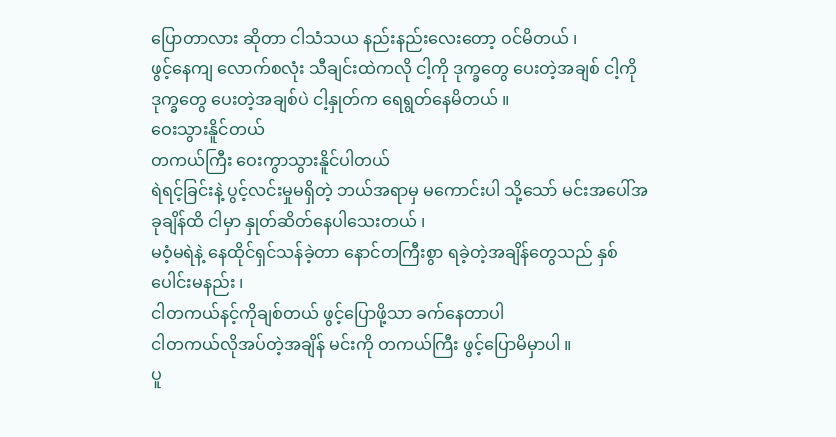ပြောတာလား ဆိုတာ ငါသံသယ နည်းနည်းလေးတော့ ဝင်မိတယ် ၊
ဖွင့်နေကျ လောက်စလုံး သီချင်းထဲကလို ငါ့ကို ဒုက္ခတွေ ပေးတဲ့အချစ် ငါ့ကို ဒုက္ခတွေ ပေးတဲ့အချစ်ပဲ ငါ့နှုတ်က ရေရွတ်နေမိတယ် ။
ဝေးသွားနိူင်တယ်
တကယ်ကြီး ဝေးကွာသွားနိူင်ပါတယ်
ရဲရင့်ခြင်းနဲ့ ပွင့်လင်းမှုမရှိတဲ့ ဘယ်အရာမှ မကောင်းပါ သို့သော် မင်းအပေါ်အခုချိန်ထိ ငါမှာ နှုတ်ဆိတ်နေပါသေးတယ် ၊
မဝံ့မရဲနဲ့ နေထိုင်ရှင်သန်ခဲ့တာ နောင်တကြီးစွာ ရခဲ့တဲ့အချိန်တွေသည် နှစ်ပေါင်းမနည်း ၊
ငါတကယ်နင့်ကိုချစ်တယ် ဖွင့်ပြောဖို့သာ ခက်နေတာပါ
ငါတကယ်လိုအပ်တဲ့အချိန် မင်းကို တကယ်ကြီး ဖွင့်ပြောမိမှာပါ ။
ပူ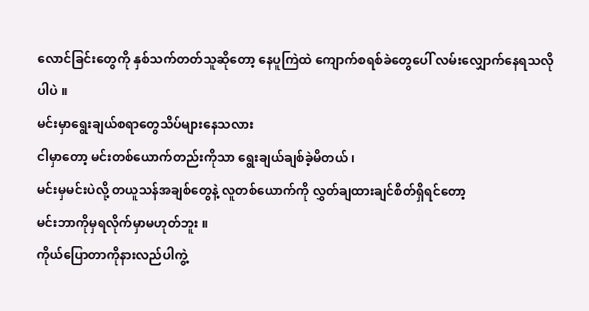လောင်ခြင်းတွေကို နှစ်သက်တတ်သူဆိုတော့ နေပူကြဲထဲ ကျောက်စရစ်ခဲတွေပေါ် လမ်းလျှောက်နေရသလို
ပါပဲ ။
မင်းမှာရွေးချယ်စရာတွေသိပ်များနေသလား
ငါမှာတော့ မင်းတစ်ယောက်တည်းကိုသာ ရွေးချယ်ချစ်ခဲ့မိတယ် ၊
မင်းမှမင်းပဲလို့ တယူသန်အချစ်တွေနဲ့ လူတစ်ယောက်ကို လွှတ်ချထားချင်စိတ်ရှိရင်တော့
မင်းဘာကိုမှရလိုက်မှာမဟုတ်ဘူး ။
ကိုယ်ပြောတာကိုနားလည်ပါကွဲ့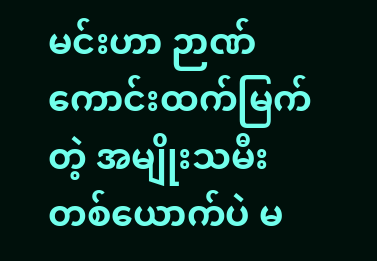မင်းဟာ ဉာဏ်ကောင်းထက်မြက်တဲ့ အမျိုးသမီးတစ်ယောက်ပဲ မ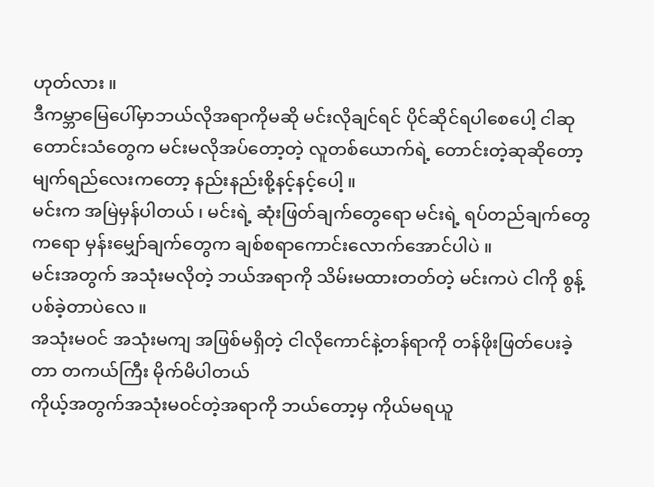ဟုတ်လား ။
ဒီကမ္ဘာမြေပေါ်မှာဘယ်လိုအရာကိုမဆို မင်းလိုချင်ရင် ပိုင်ဆိုင်ရပါစေပေါ့ ငါဆုတောင်းသံတွေက မင်းမလိုအပ်တော့တဲ့ လူတစ်ယောက်ရဲ့ တောင်းတဲ့ဆုဆိုတော့ မျက်ရည်လေးကတော့ နည်းနည်းစို့နင့်နင့်ပေါ့ ။
မင်းက အမြဲမှန်ပါတယ် ၊ မင်းရဲ့ ဆုံးဖြတ်ချက်တွေရော မင်းရဲ့ ရပ်တည်ချက်တွေကရော မှန်းမျှော်ချက်တွေက ချစ်စရာကောင်းလောက်အောင်ပါပဲ ။
မင်းအတွက် အသုံးမလိုတဲ့ ဘယ်အရာကို သိမ်းမထားတတ်တဲ့ မင်းကပဲ ငါကို စွန့်ပစ်ခဲ့တာပဲလေ ။
အသုံးမဝင် အသုံးမကျ အဖြစ်မရှိတဲ့ ငါလိုကောင်နဲ့တန်ရာကို တန်ဖိုးဖြတ်ပေးခဲ့တာ တကယ်ကြီး မိုက်မိပါတယ်
ကိုယ့်အတွက်အသုံးမဝင်တဲ့အရာကို ဘယ်တော့မှ ကိုယ်မရယူ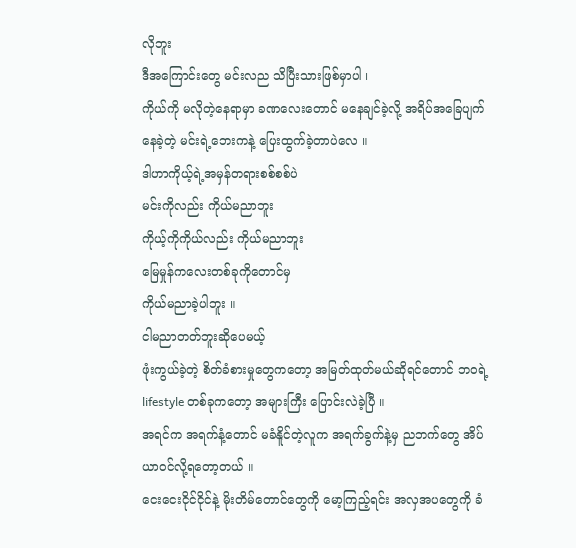လိုဘူး
ဒီအကြောင်းတွေ မင်းလည သိပြီးသားဖြစ်မှာပါ ၊
ကိုယ်ကို မလိုတဲ့နေရာမှာ ခဏလေးတောင် မနေချင်ခဲ့လို့ အရိပ်အခြေပျက်နေခဲ့တဲ့ မင်းရဲ့ဘေးကနဲ့ ပြေးထွက်ခဲ့တာပဲလေ ။
ဒါဟာကိုယ့်ရဲ့အမှန်တရားစစ်စစ်ပဲ
မင်းကိုလည်း ကိုယ်မညာဘူး
ကိုယ့်ကိုကိုယ်လည်း ကိုယ်မညာဘူး
မြေမှုန်ကလေးတစ်ခုကိုတောင်မှ
ကိုယ်မညာခဲ့ပါဘူး ။
ငါမညာတတ်ဘူးဆိုပေမယ့်
ဖုံးကွယ်ခဲ့တဲ့ စိတ်ခံစားမှုတွေကတော့ အမြတ်ထုတ်မယ်ဆိုရင်တောင် ဘဝရဲ့ lifestyle တစ်ခုကတော့ အများကြီး ပြောင်းလဲခဲ့ပြီ ။
အရင်က အရက်နံ့တောင် မခံနိူင်တဲ့လူက အရက်ခွက်နဲ့မှ ညဘက်တွေ အိပ်ယာဝင်လို့ရတော့တယ် ။
ငေးငေးငိုင်ငိုင်နဲ့ မိုးတိမ်တောင်တွေကို မော့ကြည့်ရင်း အလှအပတွေကို ခံ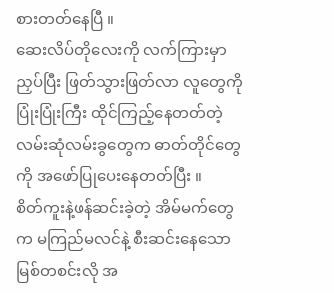စားတတ်နေပြီ ။
ဆေးလိပ်တိုလေးကို လက်ကြားမှာ ညှပ်ပြီး ဖြတ်သွားဖြတ်လာ လူတွေကို ပြုံးပြုံးကြီး ထိုင်ကြည့်နေတတ်တဲ့ လမ်းဆုံလမ်းခွတွေက ဓာတ်တိုင်တွေကို အဖော်ပြုပေးနေတတ်ပြီး ။
စိတ်ကူးနဲ့ဖန်ဆင်းခဲ့တဲ့ အိမ်မက်တွေက မကြည်မလင်နဲ့ စီးဆင်းနေသော မြစ်တစင်းလို အ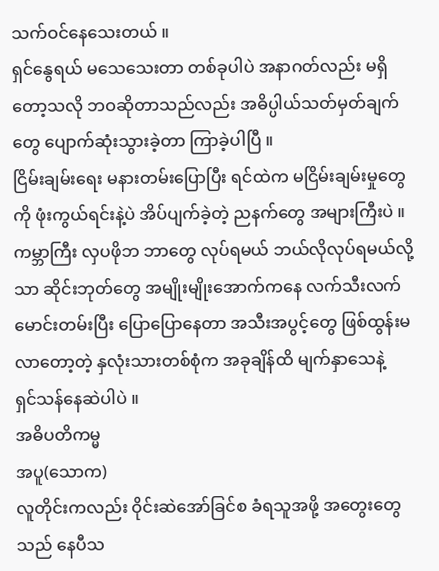သက်ဝင်နေသေးတယ် ။
ရှင်နွေရယ် မသေသေးတာ တစ်ခုပါပဲ အနာဂတ်လည်း မရှိတော့သလို ဘဝဆိုတာသည်လည်း အဓိပ္ပါယ်သတ်မှတ်ချက်တွေ ပျောက်ဆုံးသွားခဲ့တာ ကြာခဲ့ပါပြီ ။
ငြိမ်းချမ်းရေး မနားတမ်းပြောပြီး ရင်ထဲက မငြိမ်းချမ်းမှုတွေကို ဖုံးကွယ်ရင်းနဲ့ပဲ အိပ်ပျက်ခဲ့တဲ့ ညနက်တွေ အများကြီးပဲ ။
ကမ္ဘာကြီး လှပဖိုဘ ဘာတွေ လုပ်ရမယ် ဘယ်လိုလုပ်ရမယ်လို့သာ ဆိုင်းဘုတ်တွေ အမျိုးမျိုးအောက်ကနေ လက်သီးလက်မောင်းတမ်းပြီး ပြောပြောနေတာ အသီးအပွင့်တွေ ဖြစ်ထွန်းမလာတော့တဲ့ နှလုံးသားတစ်စုံက အခုချိန်ထိ မျက်နှာသေနဲ့
ရှင်သန်နေဆဲပါပဲ ။
အဓိပတိကမ္မ
အပူ(သောက)
လူတိုင်းကလည်း ဝိုင်းဆဲအော်ခြင်စ ခံရသူအဖို့ အတွေးတွေသည် နေပီသ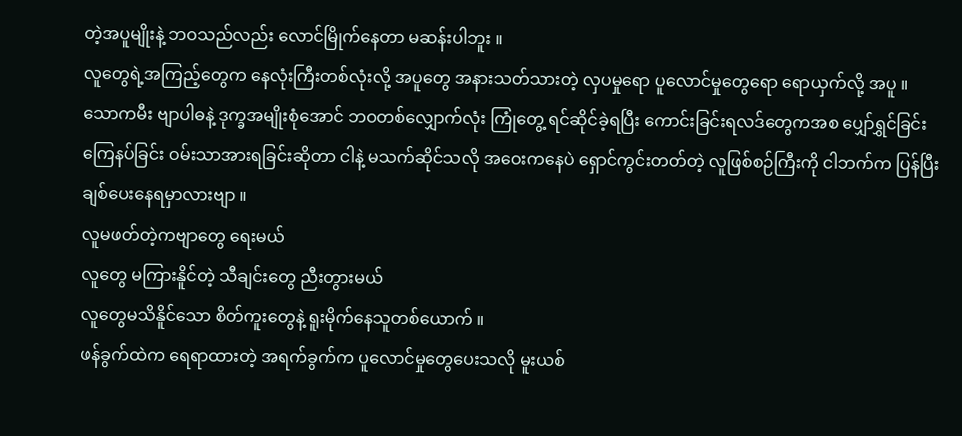တဲ့အပူမျိုးနဲ့ ဘဝသည်လည်း လောင်မြိုက်နေတာ မဆန်းပါဘူး ။
လူတွေရဲ့အကြည့်တွေက နေလုံးကြီးတစ်လုံးလို့ အပူတွေ အနားသတ်သားတဲ့ လှပမှုရော ပူလောင်မှုတွေရော ရောယှက်လို့ အပူ ။
သောကမီး ဗျာပါဓနဲ့ ဒုက္ခအမျိုးစုံအောင် ဘဝတစ်လျှောက်လုံး ကြုံတွေ့ ရင်ဆိုင်ခဲ့ရပြီး ကောင်းခြင်းရလဒ်တွေကအစ ပျှော်ရွှင်ခြင်း ကြေနပ်ခြင်း ဝမ်းသာအားရခြင်းဆိုတာ ငါနဲ့ မသက်ဆိုင်သလို အဝေးကနေပဲ ရှောင်ကွင်းတတ်တဲ့ လူဖြစ်စဉ်ကြီးကို ငါဘက်က ပြန်ပြီး ချစ်ပေးနေရမှာလားဗျာ ။
လူမဖတ်တဲ့ကဗျာတွေ ရေးမယ်
လူတွေ မကြားနိူင်တဲ့ သီချင်းတွေ ညီးတွားမယ်
လူတွေမသိနိူင်သော စိတ်ကူးတွေနဲ့ ရူးမိုက်နေသူတစ်ယောက် ။
ဖန်ခွက်ထဲက ရေရာထားတဲ့ အရက်ခွက်က ပူလောင်မှုတွေပေးသလို မူးယစ်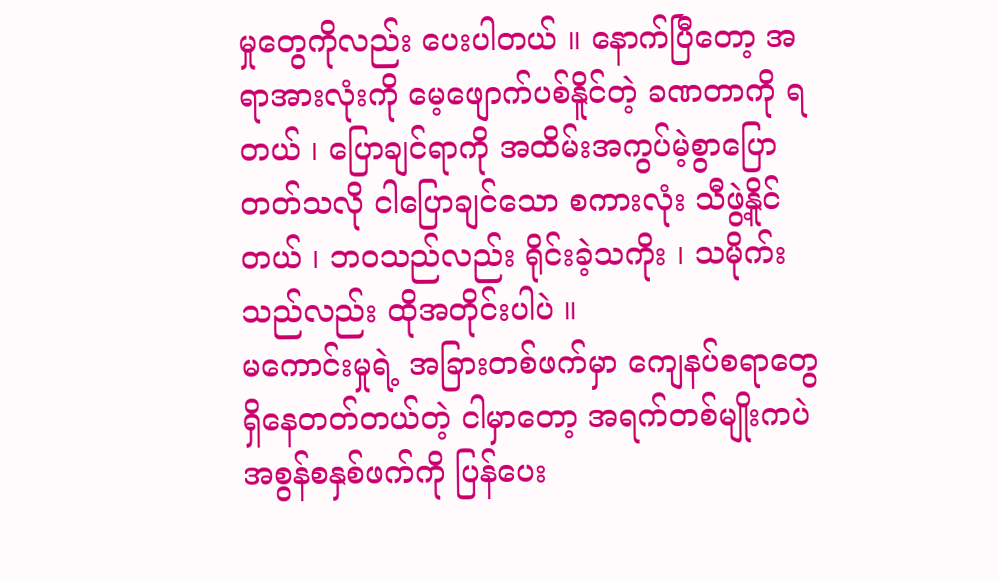မှုတွေကိုလည်း ပေးပါတယ် ။ နောက်ပြီတော့ အရာအားလုံးကို မေ့ဖျောက်ပစ်နိူင်တဲ့ ခဏတာကို ရတယ် ၊ ပြောချင်ရာကို အထိမ်းအကွပ်မဲ့စွာပြောတတ်သလို ငါပြောချင်သော စကားလုံး သီဖွဲ့နိူင်တယ် ၊ ဘဝသည်လည်း ရိုင်းခဲ့သကိုး ၊ သမိုက်းသည်လည်း ထိုအတိုင်းပါပဲ ။
မကောင်းမှုရဲ့ အခြားတစ်ဖက်မှာ ကျေနပ်စရာတွေ ရှိနေတတ်တယ်တဲ့ ငါမှာတော့ အရက်တစ်မျိုးကပဲ အစွန်စနှစ်ဖက်ကို ပြန်ပေး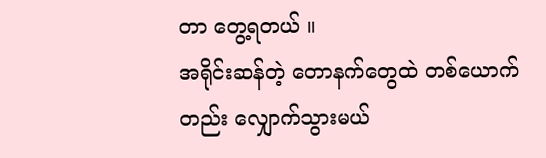တာ တွေ့ရတယ် ။
အရိုင်းဆန်တဲ့ တောနက်တွေထဲ တစ်ယောက်တည်း လျှောက်သွားမယ်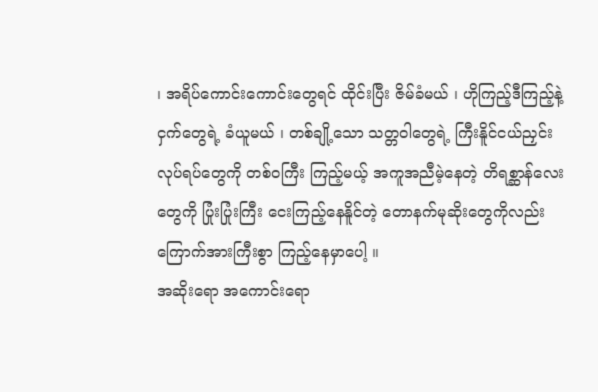၊ အရိပ်ကောင်းကောင်းတွေရင် ထိုင်းပြီး ဇိမ်ခံမယ် ၊ ဟိုကြည့်ဒီကြည့်နဲ့ ငှက်တွေရဲ့ ခံယူမယ် ၊ တစ်ချို့သော သတ္တဝါတွေရဲ့ ကြီးနိူင်ငယ်ညှင်း လုပ်ရပ်တွေကို တစ်ဝကြီး ကြည့်မယ့် အကူအညီမဲ့နေတဲ့ တိရစ္ဆာန်လေးတွေကို ပြုံးပြုံးကြီး ငေးကြည့်နေနိူင်တဲ့ တောနက်မုဆိုးတွေကိုလည်း ကြောက်အားကြီးစွာ ကြည့်နေမှာပေါ့ ။
အဆိုးရော အကောင်းရော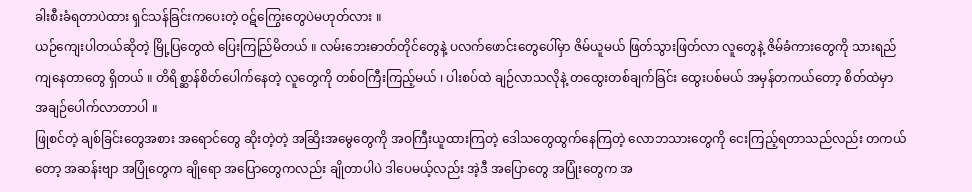ခါးစီးခံရတာပဲထား ရှင်သန်ခြင်းကပေးတဲ့ ဝဋ်ကြွေးတွေပဲမဟုတ်လား ။
ယဉ်ကျေးပါတယ်ဆိုတဲ့ မြို့ပြတွေထဲ ပြေးကြည်ြမိတယ် ။ လမ်းဘေးဓာတ်တိုင်တွေနဲ့ ပလက်ဖောင်းတွေပေါ်မှာ ဇိမ်ယူမယ် ဖြတ်သွားဖြတ်လာ လူတွေနဲ့ ဇိမ်ခံကားတွေကို သားရည်ကျနေတာတွေ ရှိတယ် ။ တိရိစ္ဆာန်စိတ်ပေါက်နေတဲ့ လူတွေကို တစ်ဝကြီးကြည့်မယ် ၊ ပါးစပ်ထဲ ချဉ်လာသလိုနဲ့ တထွေးတစ်ချက်ခြင်း ထွေးပစ်မယ် အမှန်တကယ်တော့ စိတ်ထဲမှာ အချဉ်ပေါက်လာတာပါ ။
ဖြုစင်တဲ့ ချစ်ခြင်းတွေအစား အရောင်တွေ ဆိုးတဲ့တဲ့ အဆြိးအမွေတွေကို အဝကြီးယူထားကြတဲ့ ဒေါသတွေထွက်နေကြတဲ့ လောဘသားတွေကို ငေးကြည့်ရတာသည်လည်း တကယ်တော့ အဆန်းဗျာ အပြုံတွေက ချိုရော အပြောတွေကလည်း ချိုတာပါပဲ ဒါပေမယ့်လည်း အဲ့ဒီ အပြောတွေ အပြုံးတွေက အ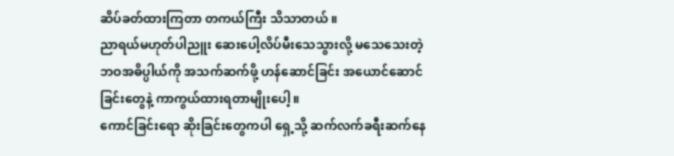ဆိပ်ခတ်ထားကြတာ တကယ်ကြီး သိသာတယ် ။
ညာရယ်မဟုတ်ပါညူး ဆေးပေါ့လိပ်မီးသေသွားလို့ မသေသေးတဲ့ ဘဝအဓိပ္ပါယ်ကို အသက်ဆက်ဖို့ ဟန်ဆောင်ခြင်း အယောင်ဆောင်ခြင်းတွေနဲ့ ကာကွယ်ထားရတာမျိုးပေါ့ ။
ကောင်ခြင်းရော ဆိုးခြင်းတွေကပါ ရှေ့သို့ ဆက်လက်ခရီးဆက်နေ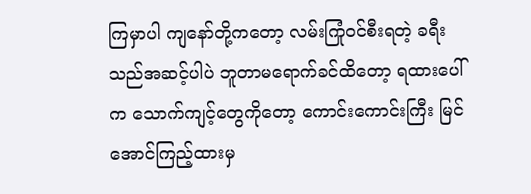ကြမှာပါ ကျနော်တို့ကတော့ လမ်းကြုံဝင်စီးရတဲ့ ခရီးသည်အဆင့်ပါပဲ ဘူတာမရောက်ခင်ထိတော့ ရထားပေါ်က သောက်ကျင့်တွေကိုတော့ ကောင်းကောင်းကြီး မြင်အောင်ကြည့်ထားမှ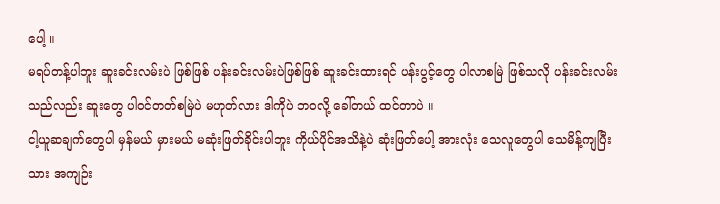ပေါ့ ။
မရပ်တန့်ပါဘူး ဆူးခင်းလမ်းပဲ ဖြစ်ဖြစ် ပန်းခင်းလမ်းပဲဖြစ်ဖြစ် ဆူးခင်းထားရင် ပန်းပွင့်တွေ ပါလာစမြဲ ဖြစ်သလို ပန်းခင်းလမ်းသည်လည်း ဆူးတွေ ပါဝင်တတ်စမြဲပဲ မဟုတ်လား ဒါကိုပဲ ဘဝလို့ ခေါ်တယ် ထင်တာပဲ ။
ငါ့ယူဆချက်တွေပါ မှန်မယ် မှားမယ် မဆုံးဖြတ်ခိုင်းပါဘူး ကိုယ်ပိုင်အသိနဲ့ပဲ ဆုံးဖြတ်ပေါ့ အားလုံး သေလူတွေပါ သေမိန့်ကျပြီးသား အကျဉ်း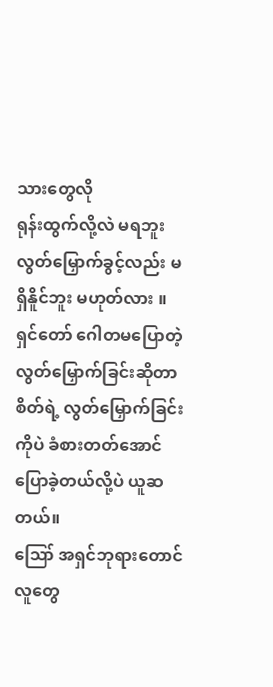သားတွေလို
ရုန်းထွက်လို့လဲ မရဘူး လွတ်မြှောက်ခွင့်လည်း မရှိနိူင်ဘူး မဟုတ်လား ။
ရှင်တော် ဂေါတမပြောတဲ့ လွတ်မြှောက်ခြင်းဆိုတာ စိတ်ရဲ့ လွတ်မြှောက်ခြင်းကိုပဲ ခံစားတတ်အောင် ပြောခဲ့တယ်လို့ပဲ ယူဆတယ်။
ဪ အရှင်ဘုရားတောင် လူတွေ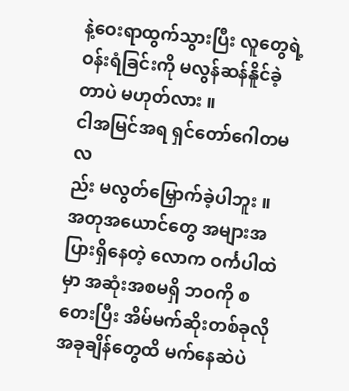နဲ့ဝေးရာထွက်သွားပြီး လူတွေရဲ့ ဝန်းရံခြင်းကို မလွန်ဆန်နိူင်ခဲ့တာပဲ မဟုတ်လား ။
ငါအမြင်အရ ရှင်တော်ဂေါတမလ
ည်း မလွတ်မြှောက်ခဲ့ပါဘူး ။
အတုအယောင်တွေ အများအပြားရှိနေတဲ့ လောက ဝင်္ကပါထဲမှာ အဆုံးအစမရှိ ဘဝကို စတေးပြီး အိမ်မက်ဆိုးတစ်ခုလို အခုချိန်တွေထိ မက်နေဆဲပဲ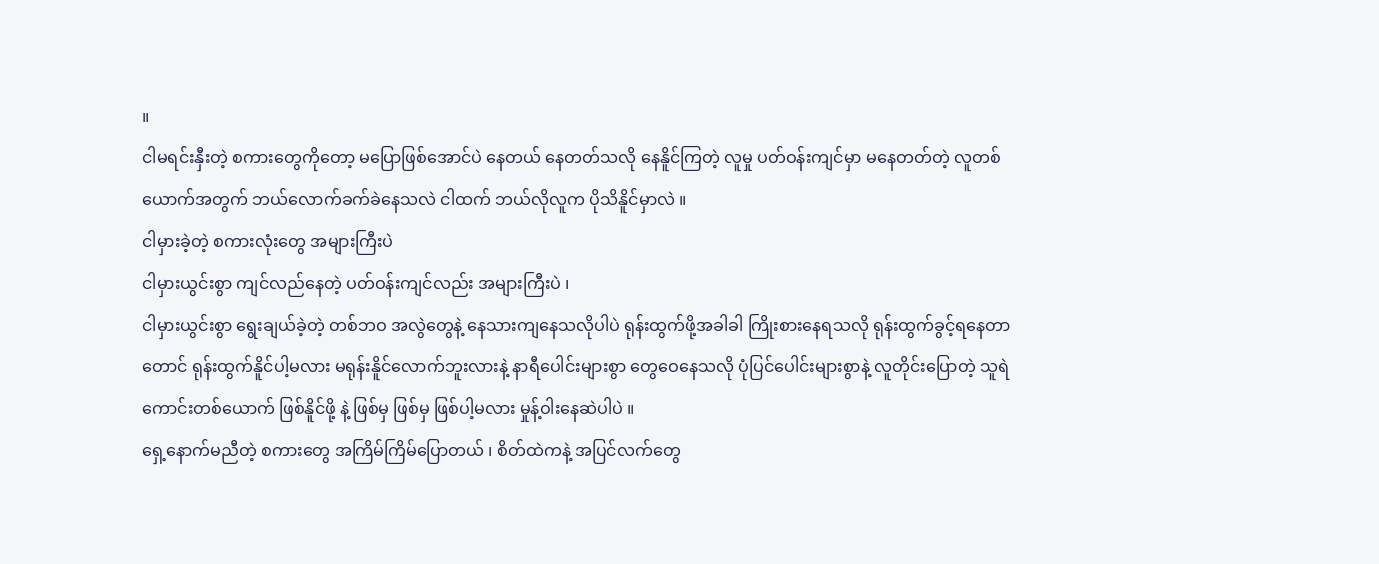။
ငါမရင်းနှီးတဲ့ စကားတွေကိုတော့ မပြောဖြစ်အောင်ပဲ နေတယ် နေတတ်သလို နေနိူင်ကြတဲ့ လူမှု ပတ်ဝန်းကျင်မှာ မနေတတ်တဲ့ လူတစ်ယောက်အတွက် ဘယ်လောက်ခက်ခဲနေသလဲ ငါထက် ဘယ်လိုလူက ပိုသိနိူင်မှာလဲ ။
ငါမှားခဲ့တဲ့ စကားလုံးတွေ အများကြီးပဲ
ငါမှားယွင်းစွာ ကျင်လည်နေတဲ့ ပတ်ဝန်းကျင်လည်း အများကြီးပဲ ၊
ငါမှားယွင်းစွာ ရွေးချယ်ခဲ့တဲ့ တစ်ဘဝ အလွဲတွေနဲ့ နေသားကျနေသလိုပါပဲ ရုန်းထွက်ဖို့အခါခါ ကြိုးစားနေရသလို ရုန်းထွက်ခွင့်ရနေတာတောင် ရုန်းထွက်နိူင်ပါ့မလား မရုန်းနိူင်လောက်ဘူးလားနဲ့ နာရီပေါင်းများစွာ တွေဝေနေသလို ပုံပြင်ပေါင်းများစွာနဲ့ လူတိုင်းပြောတဲ့ သူရဲကောင်းတစ်ယောက် ဖြစ်နိူင်ဖို့ နဲ့ ဖြစ်မှ ဖြစ်မှ ဖြစ်ပါ့မလား မှုန့်ဝါးနေဆဲပါပဲ ။
ရှေ့နောက်မညီတဲ့ စကားတွေ အကြိမ်ကြိမ်ပြောတယ် ၊ စိတ်ထဲကနဲ့ အပြင်လက်တွေ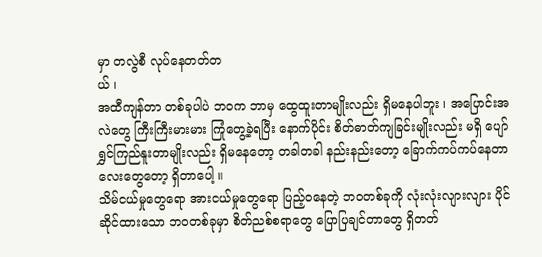မှာ တလွဲစီ လုပ်နေတတ်တ
ယ် ၊
အထီကျန်တာ တစ်ခုပါပဲ ဘဝက ဘာမှ ထွေထူးတာမျိုးလည်း ရှိမနေပါဘူး ၊ အပြောင်းအလဲတွေ ကြီးကြီးမားမား ကြုံတွေ့ခဲ့ရပြီး နောက်ပိုင်း စိတ်ဓာတ်ကျခြင်းမျိုးလည်း မရှိ ပျော်ရွှင်ကြည်နူးတာမျိုးလည်း ရှိမနေတော့ တခါတခါ နည်းနည်းတော့ ခြောက်ကပ်ကပ်နေတာလေးတွေတော့ ရှိတာပေါ့ ။
သိမ်ငယ်မှုတွေရော အားငယ်မှုတွေရော ပြည့်ဝနေတဲ့ ဘဝတစ်ခုကို လုံးလုံးလျားလျား ပိုင်ဆိုင်ထားသော ဘဝတစ်ခုမှာ စိတ်ညစ်စရာတွေ ပြောပြချင်တာတွေ ရှိတတ်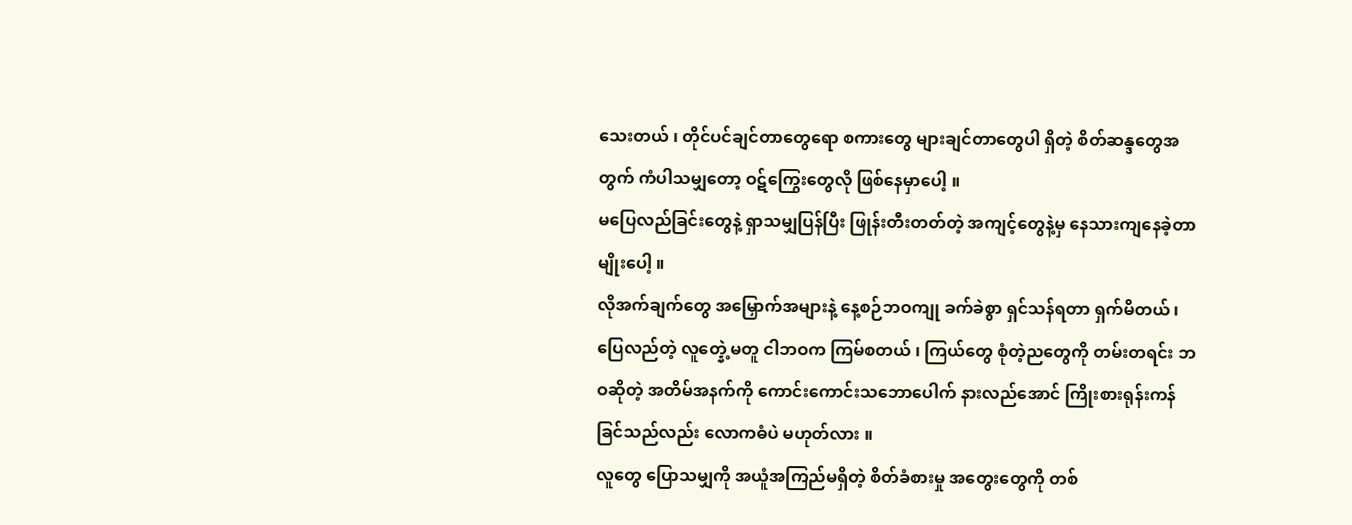သေးတယ် ၊ တိုင်ပင်ချင်တာတွေရော စကားတွေ များချင်တာတွေပါ ရှိတဲ့ စိတ်ဆန္ဒတွေအတွက် ကံပါသမျှတော့ ဝဋ်ကြွေးတွေလို ဖြစ်နေမှာပေါ့ ။
မပြေလည်ခြင်းတွေနဲ့ ရှာသမျှပြန်ပြီး ဖြုန်းတီးတတ်တဲ့ အကျင့်တွေနဲ့မှ နေသားကျနေခဲ့တာမျိုးပေါ့ ။
လိုအက်ချက်တွေ အမြှောက်အများနဲ့ နေ့စဉ်ဘဝကျု ခက်ခဲစွာ ရှင်သန်ရတာ ရှက်မိတယ် ၊ ပြေလည်တဲ့ လူတ္နေဲ့မတူ ငါဘဝက ကြမ်စတယ် ၊ ကြယ်တွေ စုံတဲ့ညတွေကို တမ်းတရင်း ဘဝဆိုတဲ့ အတိမ်အနက်ကို ကောင်းကောင်းသဘောပေါက် နားလည်အောင် ကြိုးစားရုန်းကန်ခြင်သည်လည်း လောကဓံပဲ မဟုတ်လား ။
လူတွေ ပြောသမျှကို အယူံအကြည်မရှိတဲ့ စိတ်ခံစားမှု အတွေးတွေကို တစ်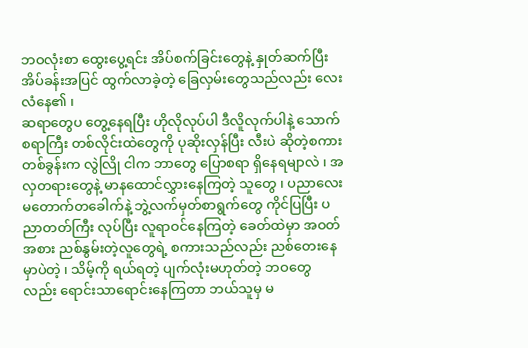ဘဝလုံးစာ ထွေးပွေ့ရင်း အိပ်စက်ခြင်းတွေနဲ့ နှုတ်ဆက်ပြီး အိပ်ခန်းအပြင် ထွက်လာခဲ့တဲ့ ခြေလှမ်းတွေသည်လည်း လေးလံနေ၏ ၊
ဆရာတွေပ တွေ့နေရပြီး ဟိုလိုလုပ်ပါ ဒီလိူလုက်ပါနဲ့ သောက်စရာကြီး တစ်လိုင်းထဲတွေကို ပုဆိုးလှန်ပြီး လီးပဲ ဆိုတဲ့စကားတစ်ခွန်းက လွဲလြို ငါက ဘာတွေ ပြောစရာ ရှိနေရမျာလဲ ၊ အလှတရားတွေနဲ့ မာနထောင်လွှားနေကြတဲ့ သူတွေ ၊ ပညာလေး မတောက်တခေါက်နဲ့ ဘွဲ့လက်မှတ်စာရွက်တွေ ကိုင်ပြပြီး ပညာတတ်ကြီး လုပ်ပြီး လူရာဝင်နေကြတဲ့ ခေတ်ထဲမှာ အဝတ်အစား ညစ်နွမ်းတဲ့လူတွေရဲ့ စကားသည်လည်း ညစ်တေးနေမှာပဲတဲ့ ၊ သိမ့်ကို ရယ်ရတဲ့ ပျက်လုံးမဟုတ်တဲ့ ဘဝတွေ လည်း ရောင်းသာရောင်းနေကြတာ ဘယ်သူမှ မ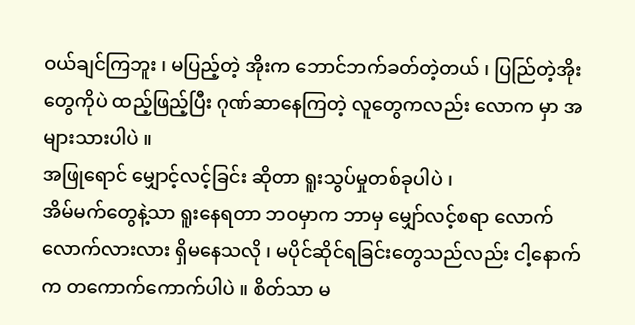ဝယ်ချင်ကြဘူး ၊ မပြည့်တဲ့ အိုးက ဘောင်ဘက်ခတ်တဲ့တယ် ၊ ပြည်ြတဲ့အိုးတွေကိုပဲ ထည့်ဖြည့်ပြီး ဂုဏ်ဆာနေကြတဲ့ လူတွေကလည်း လောက မှာ အများသားပါပဲ ။
အဖြုရောင် မျှောင့်လင့်ခြင်း ဆိုတာ ရူးသွပ်မှုတစ်ခုပါပဲ ၊
အိမ်မက်တွေနဲ့သာ ရူးနေရတာ ဘဝမှာက ဘာမှ မျှော်လင့်စရာ လောက်လောက်လားလား ရှိမနေသလို ၊ မပိုင်ဆိုင်ရခြင်းတွေသည်လည်း ငါ့နောက်က တကောက်ကောက်ပါပဲ ။ စိတ်သာ မ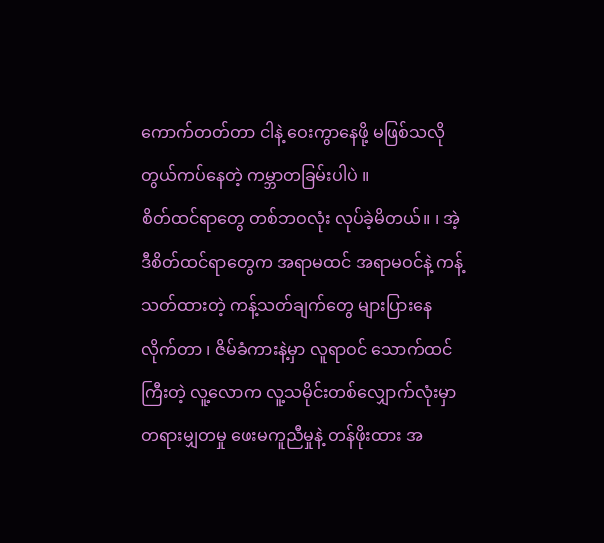ကောက်တတ်တာ ငါနဲ့ ဝေးကွာနေဖို့ မဖြစ်သလို တွယ်ကပ်နေတဲ့ ကမ္ဘာတခြမ်းပါပဲ ။
စိတ်ထင်ရာတွေ တစ်ဘဝလုံး လုပ်ခဲ့မိတယ်။ ၊ အဲ့ဒီစိတ်ထင်ရာတွေက အရာမထင် အရာမဝင်နဲ့ ကန့်သတ်ထားတဲ့ ကန့်သတ်ချက်တွေ များပြားနေလိုက်တာ ၊ ဇိမ်ခံကားနဲ့မှာ လူရာဝင် သောက်ထင်ကြီးတဲ့ လူ့လောက လူ့သမိုင်းတစ်လျှောက်လုံးမှာ တရားမျှတမှု ဖေးမကူညီမှုနဲ့ တန်ဖိုးထား အ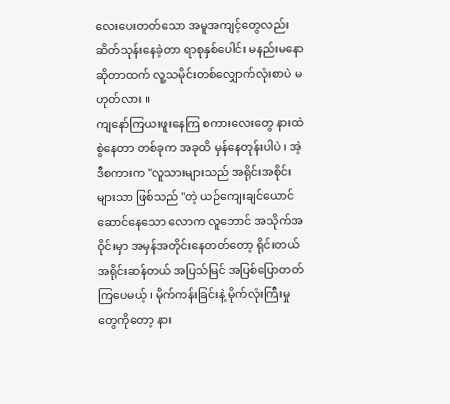လေးပေးတတ်သော အမူအကျင့်တွေလည်း ဆိတ်သုန်းနေခဲ့တာ ရာစုနှစ်ပေါင်း မနည်းမနောဆိုတာထက် လူ့သမိုင်းတစ်လျှောက်လုံးစာပဲ မဟုတ်လား ။
ကျနော်ကြယးဖူးနေကြ စကားလေးတွေ နားထဲ စွဲနေတာ တစ်ခုက အခုထိ မှန်နေတုန်းပါပဲ ၊ အဲ့ဒီစကားက "လူသားများသည် အရိုင်းအစိုင်းများသာ ဖြစ်သည် "တဲ့ ယဉ်ကျေးချင်ယောင်ဆောင်နေသော လောက လူဘောင် အသိုက်အဝိုင်းမှာ အမှန်အတိုင်းနေတတ်တော့ ရိုင်းတယ် အရိုင်းဆန်တယ် အပြသ်မြင် အပြစ်ပြောတတ်ကြပေမယ့် ၊ မိုက်ကန်းခြင်းနဲ့ မိုက်လုံးကြီးမှုတွေကိုတော့ နား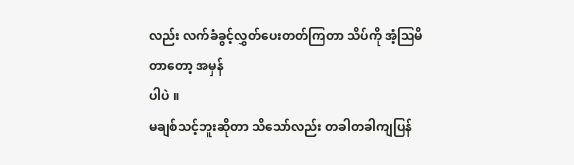လည်း လက်ခံခွင့်လွှတ်ပေးတတ်ကြတာ သိပ်ကို အံ့ဩမိတာတော့ အမှန်
ပါပဲ ။
မချစ်သင့်ဘူးဆိုတာ သိသော်လည်း တခါတခါကျပြန်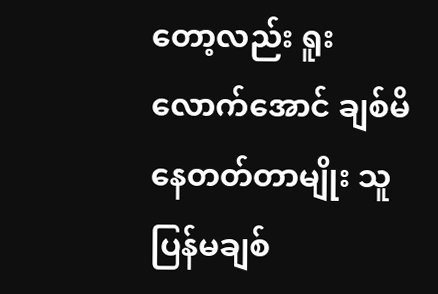တော့လည်း ရူးလောက်အောင် ချစ်မိနေတတ်တာမျိုး သူပြန်မချစ်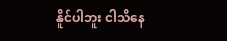နိူင်ပါဘူး ငါသိနေ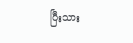ပြီးသား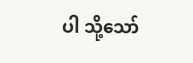ပါ သို့သော်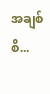အချစ်စိ...